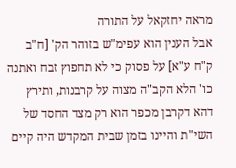מראה יחזקאל על התורה
אבל הענין הוא עפימ"ש בזוהר הק' [ח"ב ק"ח ע"א] על פסוק כי לא תחפוץ זבח ואתנה כו' הלא הקב"ה מצוה על קרבנות, ותירץ דהא דקרבן מכפר הוא רק מצד החסד של השי"ת והיינו בזמן שבית המקדש היה קיים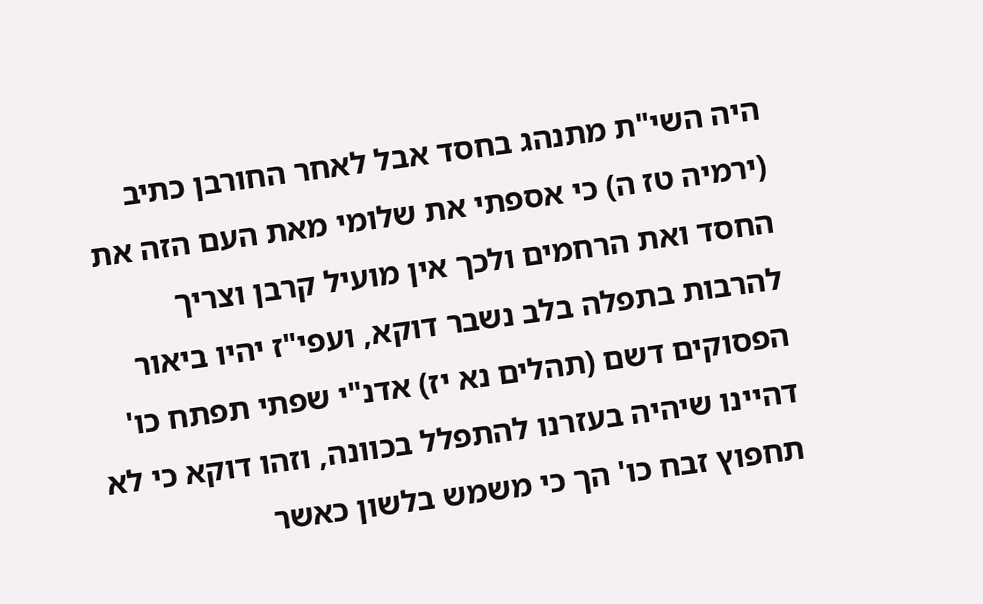היה השי"ת מתנהג בחסד אבל לאחר החורבן כתיב (ירמיה טז ה) כי אספתי את שלומי מאת העם הזה את החסד ואת הרחמים ולכך אין מועיל קרבן וצריך להרבות בתפלה בלב נשבר דוקא, ועפי"ז יהיו ביאור הפסוקים דשם (תהלים נא יז) אדנ"י שפתי תפתח כו' דהיינו שיהיה בעזרנו להתפלל בכוונה, וזהו דוקא כי לא תחפוץ זבח כו' הך כי משמש בלשון כאשר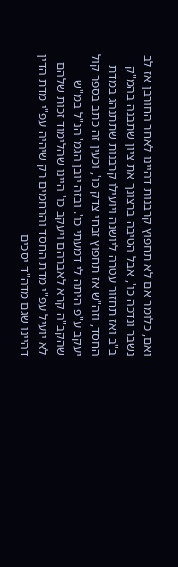ואם, כלומר אם לא תחפוץ קרבנות דהיינו לאחר החורבן אז לב נשבר ונדכה כו', אבל הטיבה ברצונך את ציון שתבנה בהמ"ק ב"ב ואז תחזור עטרה ליושנה ויועילו קרבנות שתתנהג במדת החסד, וזה"ש אז תחפוץ זבחי צדק כו', וכעין זה כתב בספר קול יעקב ע"פ היתה לי דמעתי כו'. ובזה יובן הגמ' הנ"ל במ"ש שהקב"ה קרא לאברהם ויעקב כו' היינו שהלימוד זכות שלהם לא יועיל עפ"י מדת החסד והרחמים רק שיהיה עפ"י מדת הדין דהיינו שגם מדה"ד יסכים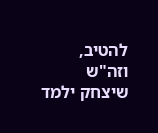להטיב, וזה"ש שיצחק ילמד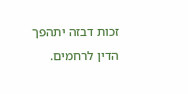זכות דבזה יתהפך הדין לרחמים.